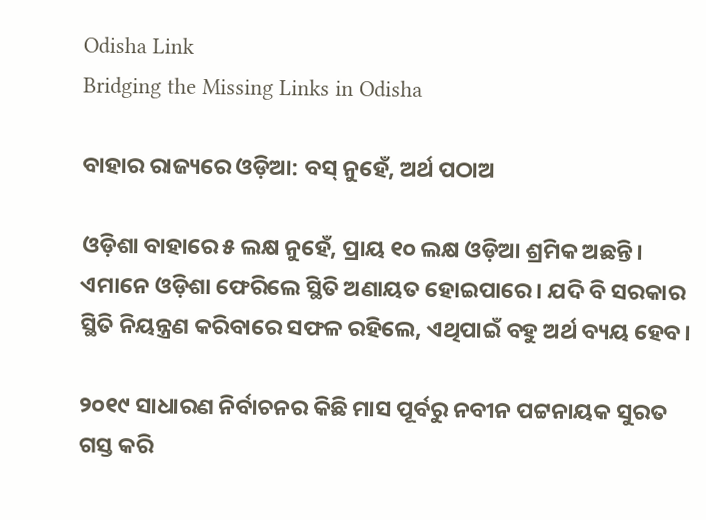Odisha Link
Bridging the Missing Links in Odisha

ବାହାର ରାଜ୍ୟରେ ଓଡ଼ିଆ: ବସ୍‌ ନୁହେଁ, ଅର୍ଥ ପଠାଅ

ଓଡ଼ିଶା ବାହାରେ ୫ ଲକ୍ଷ ନୁହେଁ, ପ୍ରାୟ ୧୦ ଲକ୍ଷ ଓଡ଼ିଆ ଶ୍ରମିକ ଅଛନ୍ତି। ଏମାନେ ଓଡ଼ିଶା ଫେରିଲେ ସ୍ଥିତି ଅଣାୟତ ହୋଇପାରେ। ଯଦି ବି ସରକାର ସ୍ଥିତି ନିୟନ୍ତ୍ରଣ କରିବାରେ ସଫଳ ରହିଲେ, ଏଥିପାଇଁ ବହୁ ଅର୍ଥ ବ୍ୟୟ ହେବ।

୨୦୧୯ ସାଧାରଣ ନିର୍ବାଚନର କିଛି ମାସ ପୂର୍ବରୁ ନବୀନ ପଟ୍ଟନାୟକ ସୁରତ ଗସ୍ତ କରି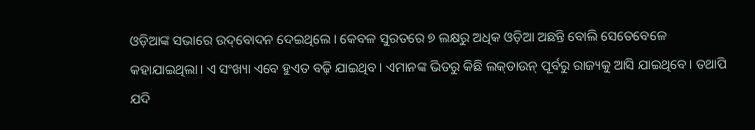ଓଡ଼ିଆଙ୍କ ସଭାରେ ଉଦ୍‌ବୋଦନ ଦେଇଥିଲେ। କେବଳ ସୁରତରେ ୭ ଲକ୍ଷରୁ ଅଧିକ ଓଡ଼ିଆ ଅଛନ୍ତି ବୋଲି ସେତେବେଳେ କହାଯାଇଥିଲା। ଏ ସଂଖ୍ୟା ଏବେ ହୁଏତ ବଢ଼ି ଯାଇଥିବ। ଏମାନଙ୍କ ଭିତରୁ କିଛି ଲକ୍‌ଡାଉନ୍‌ ପୂର୍ବରୁ ରାଜ୍ୟକୁ ଆସି ଯାଇଥିବେ। ତଥାପି ଯଦି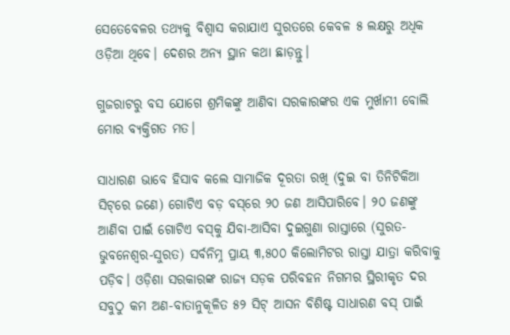ସେତେବେଳର ତଥ୍ୟକୁ ବିଶ୍ବାସ କରାଯାଏ ସୁରତରେ କେବଳ ୫ ଲକ୍ଷରୁ ଅଧିକ ଓଡ଼ିଆ ଥିବେ। ଦେଶର ଅନ୍ୟ ସ୍ଥାନ କଥା ଛାଡ଼ନ୍ତୁ।

ଗୁଜରାଟରୁ ବସ ଯୋଗେ ଶ୍ରମିକଙ୍କୁ ଆଣିବା ସରକାରଙ୍କର ଏକ ମୁର୍ଖାମୀ ବୋଲି ମୋର ବ୍ୟକ୍ତିଗତ ମତ।

ସାଧାରଣ ଭାବେ ହିସାବ କଲେ ସାମାଜିକ ଦୂରତା ରଖି (ଦୁଇ ବା ତିନିଟିକିଆ ସିଟ୍‌ରେ ଜଣେ) ଗୋଟିଏ ବଡ଼ ବସ୍‌ରେ ୨୦ ଜଣ ଆସିପାରିବେ। ୨୦ ଜଣଙ୍କୁ ଆଣିବା ପାଇଁ ଗୋଟିଏ ବସ୍‌କୁ ଯିବା-ଆସିବା ଦୁଇଗୁଣା ରାସ୍ତାରେ (ସୁରତ-ଭୁବନେଶ୍ବର-ସୁରତ) ସର୍ବନିମ୍ନ ପ୍ରାୟ ୩,୫୦୦ କିଲୋମିଟର ରାସ୍ତା ଯାତ୍ରା କରିବାକୁ ପଡ଼ିବ। ଓଡ଼ିଶା ସରକାରଙ୍କ ରାଜ୍ୟ ସଡ଼କ ପରିବହନ ନିଗମର ସ୍ଥିରୀକୃତ ଦର ସବୁଠୁ କମ ଅଣ-ବାତାନୁକୂଳିତ ୫୨ ସିଟ୍‌ ଆସନ ବିଶିଷ୍ଟ ସାଧାରଣ ବସ୍‌ ପାଇଁ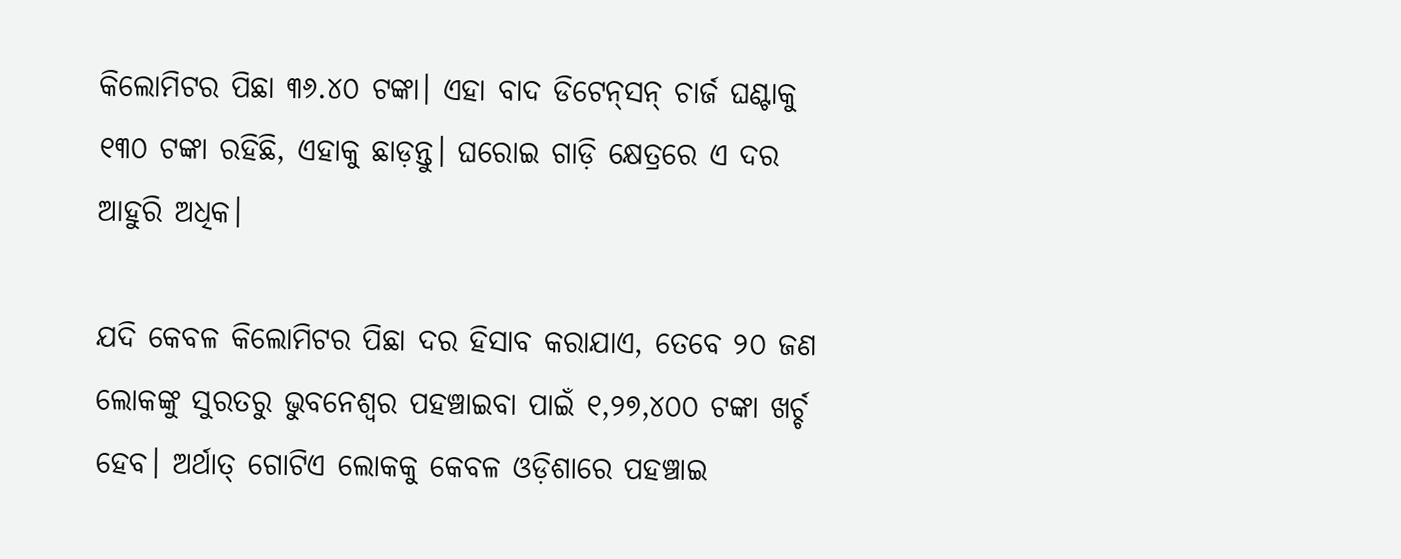କିଲୋମିଟର ପିଛା ୩୬.୪୦ ଟଙ୍କା। ଏହା ବାଦ ଡିଟେନ୍‌ସନ୍‌ ଚାର୍ଜ ଘଣ୍ଟାକୁ ୧୩୦ ଟଙ୍କା ରହିଛି, ଏହାକୁ ଛାଡ଼ନ୍ତୁ। ଘରୋଇ ଗାଡ଼ି କ୍ଷେତ୍ରରେ ଏ ଦର ଆହୁରି ଅଧିକ।

ଯଦି କେବଳ କିଲୋମିଟର ପିଛା ଦର ହିସାବ କରାଯାଏ, ତେବେ ୨୦ ଜଣ ଲୋକଙ୍କୁ ସୁରତରୁ ଭୁବନେଶ୍ବର ପହଞ୍ଚାଇବା ପାଇଁ ୧,୨୭,୪୦୦ ଟଙ୍କା ଖର୍ଚ୍ଚ ହେବ। ଅର୍ଥାତ୍‌ ଗୋଟିଏ ଲୋକକୁ କେବଳ ଓଡ଼ିଶାରେ ପହଞ୍ଚାଇ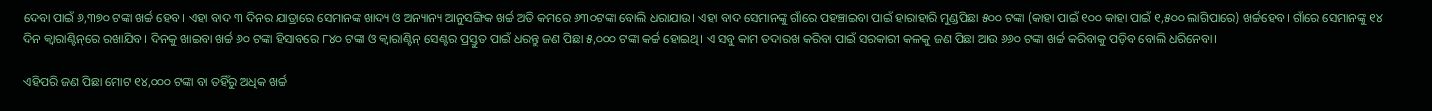ଦେବା ପାଇଁ ୬,୩୭୦ ଟଙ୍କା ଖର୍ଚ୍ଚ ହେବ। ଏହା ବାଦ ୩ ଦିନର ଯାତ୍ରାରେ ସେମାନଙ୍କ ଖାଦ୍ୟ ଓ ଅନ୍ୟାନ୍ୟ ଆନୁସଙ୍ଗିକ ଖର୍ଚ୍ଚ ଅତି କମରେ ୬୩୦ଟଙ୍କା ବୋଲି ଧରାଯାଉ। ଏହା ବାଦ ସେମାନଙ୍କୁ ଗାଁରେ ପହଞ୍ଚାଇବା ପାଇଁ ହାରାହାରି ମୁଣ୍ଡପିଛା ୫୦୦ ଟଙ୍କା (କାହା ପାଇଁ ୧୦୦ କାହା ପାଇଁ ୧,୫୦୦ ଲାଗିପାରେ) ଖର୍ଚ୍ଚହେବ। ଗାଁରେ ସେମାନଙ୍କୁ ୧୪ ଦିନ କ୍ବାରାଣ୍ଟିନ୍‌ରେ ରଖାଯିବ। ଦିନକୁ ଖାଇବା ଖର୍ଚ୍ଚ ୬୦ ଟଙ୍କା ହିସାବରେ ୮୪୦ ଟଙ୍କା ଓ କ୍ବାରାଣ୍ଟିନ୍‌ ସେଣ୍ଟର ପ୍ରସ୍ତୁତ ପାଇଁ ଧରନ୍ତୁ ଜଣ ପିଛା ୫,୦୦୦ ଟଙ୍କା କର୍ଚ୍ଚ ହୋଇଥି। ଏ ସବୁ କାମ ତଦାରଖ କରିବା ପାଇଁ ସରକାରୀ କଳକୁ ଜଣ ପିଛା ଆଉ ୬୬୦ ଟଙ୍କା ଖର୍ଚ୍ଚ କରିବାକୁ ପଡ଼ିବ ବୋଲି ଧରିନେବା।

ଏହିପରି ଜଣ ପିଛା ମୋଟ ୧୪,୦୦୦ ଟଙ୍କା ବା ତହିଁରୁ ଅଧିକ ଖର୍ଚ୍ଚ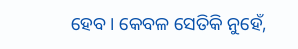ହେବ। କେବଳ ସେତିକି ନୁହେଁ,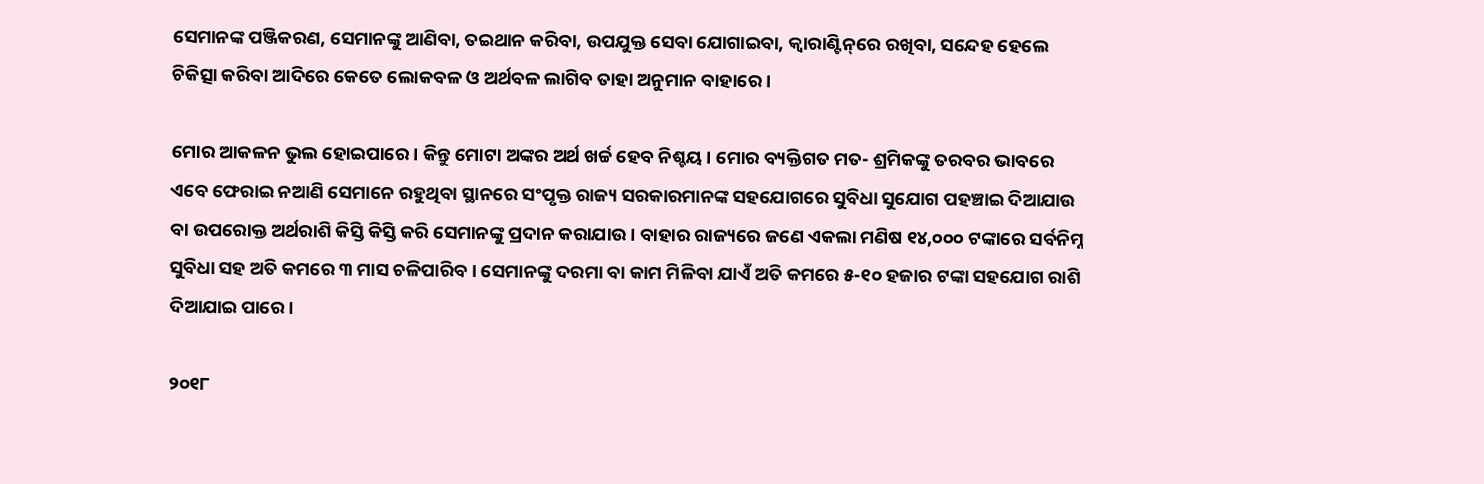ସେମାନଙ୍କ ପଞ୍ଜିକରଣ, ସେମାନଙ୍କୁ ଆଣିବା, ତଇଥାନ କରିବା, ଉପଯୁକ୍ତ ସେବା ଯୋଗାଇବା, କ୍ବାରାଣ୍ଟିନ୍‌ରେ ରଖିବା, ସନ୍ଦେହ ହେଲେ ଚିକିତ୍ସା କରିବା ଆଦିରେ କେତେ ଲୋକବଳ ଓ ଅର୍ଥବଳ ଲାଗିବ ତାହା ଅନୁମାନ ବାହାରେ।

ମୋର ଆକଳନ ଭୁଲ ହୋଇପାରେ। କିନ୍ତୁ ମୋଟା ଅଙ୍କର ଅର୍ଥ ଖର୍ଚ୍ଚ ହେବ ନିଶ୍ଚୟ। ମୋର ବ୍ୟକ୍ତିଗତ ମତ- ଶ୍ରମିକଙ୍କୁ ତରବର ଭାବରେ ଏବେ ଫେରାଇ ନଆଣି ସେମାନେ ରହୁଥିବା ସ୍ଥାନରେ ସଂପୃକ୍ତ ରାଜ୍ୟ ସରକାରମାନଙ୍କ ସହଯୋଗରେ ସୁବିଧା ସୁଯୋଗ ପହଞ୍ଚାଇ ଦିଆଯାଉ ବା ଉପରୋକ୍ତ ଅର୍ଥରାଶି କିସ୍ତି କିସ୍ତି କରି ସେମାନଙ୍କୁ ପ୍ରଦାନ କରାଯାଉ। ବାହାର ରାଜ୍ୟରେ ଜଣେ ଏକଲା ମଣିଷ ୧୪,୦୦୦ ଟଙ୍କାରେ ସର୍ବନିମ୍ନ ସୁବିଧା ସହ ଅତି କମରେ ୩ ମାସ ଚଳିପାରିବ। ସେମାନଙ୍କୁ ଦରମା ବା କାମ ମିଳିବା ଯାଏଁ ଅତି କମରେ ୫-୧୦ ହଜାର ଟଙ୍କା ସହଯୋଗ ରାଶି ଦିଆଯାଇ ପାରେ।

୨୦୧୮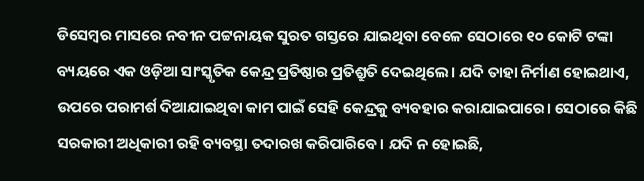ଡିସେମ୍ବର ମାସରେ ନବୀନ ପଟ୍ଟନାୟକ ସୁରତ ଗସ୍ତରେ ଯାଇଥିବା ବେଳେ ସେଠାରେ ୧୦ କୋଟି ଟଙ୍କା ବ୍ୟୟରେ ଏକ ଓଡ଼ିଆ ସାଂସ୍କୃତିକ କେନ୍ଦ୍ର ପ୍ରତିଷ୍ଠାର ପ୍ରତିଶ୍ରୁତି ଦେଇଥିଲେ। ଯଦି ତାହା ନିର୍ମାଣ ହୋଇଥାଏ, ଉପରେ ପରାମର୍ଶ ଦିଆଯାଇଥିବା କାମ ପାଇଁ ସେହି କେନ୍ଦ୍ରକୁ ବ୍ୟବହାର କରାଯାଇପାରେ। ସେଠାରେ କିଛି ସରକାରୀ ଅଧିକାରୀ ରହି ବ୍ୟବସ୍ଥା ତଦାରଖ କରିପାରିବେ। ଯଦି ନ ହୋଇଛି,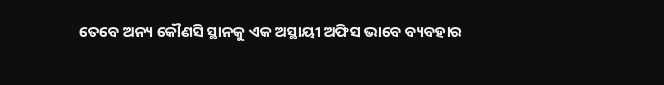ତେବେ ଅନ୍ୟ କୌଣସି ସ୍ଥାନକୁ ଏକ ଅସ୍ଥାୟୀ ଅଫିସ ଭାବେ ବ୍ୟବହାର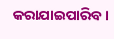କରାଯାଇପାରିବ।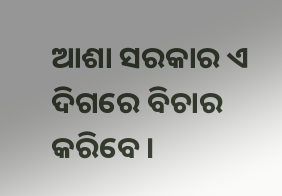ଆଶା ସରକାର ଏ ଦିଗରେ ବିଚାର କରିବେ।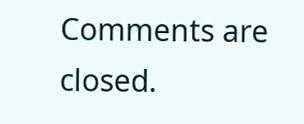Comments are closed.